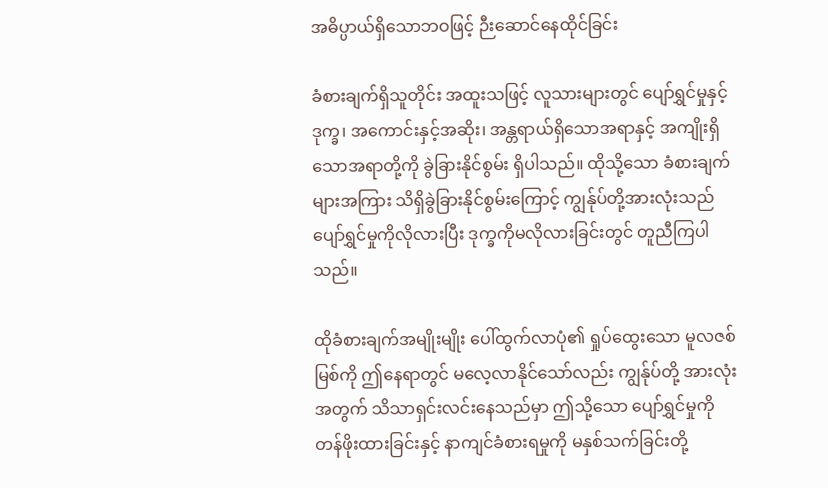အဓိပ္ပာယ်ရှိသောဘဝဖြင့် ဉီးဆောင်နေထိုင်ခြင်း

ခံစားချက်ရှိသူတိုင်း အထူးသဖြင့် လူသားများတွင် ပျော်ရွှင်မှုနှင့် ဒုက္ခ၊ အကောင်းနှင့်အဆိုး၊ အန္တရာယ်ရှိသောအရာနှင့် အကျိုးရှိသောအရာတို့ကို ခွဲခြားနိုင်စွမ်း ရှိပါသည်။ ထိုသို့သော ခံစားချက်များအကြား သိရှိခွဲခြားနိုင်စွမ်းကြောင့် ကျွန်ုပ်တို့အားလုံးသည် ပျော်ရွှင်မှုကိုလိုလားပြီး ဒုက္ခကိုမလိုလားခြင်းတွင် တူညီကြပါသည်။

ထိုခံစားချက်အမျိုးမျိုး ပေါ်ထွက်လာပုံ၏ ရှုပ်ထွေးသော မူလဇစ်မြစ်ကို ဤနေရာတွင် မလေ့လာနိုင်သော်လည်း ကျွန်ုပ်တို့ အားလုံးအတွက် သိသာရှင်းလင်းနေသည်မှာ ဤသို့သော ပျော်ရွှင်မှုကို တန်ဖိုးထားခြင်းနှင့် နာကျင်ခံစားရမှုကို မနှစ်သက်ခြင်းတို့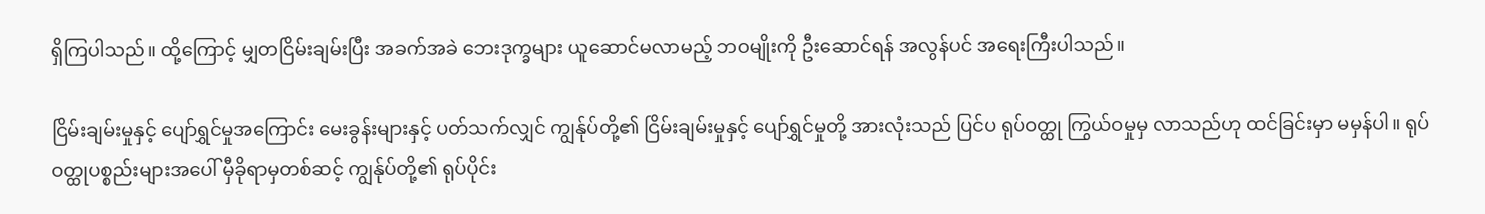ရှိကြပါသည်။ ထို့ကြောင့် မျှတငြိမ်းချမ်းပြီး အခက်အခဲ ဘေးဒုက္ခများ ယူဆောင်မလာမည့် ဘဝမျိုးကို ဦးဆောင်ရန် အလွန်ပင် အရေးကြီးပါသည်။

ငြိမ်းချမ်းမှုနှင့် ပျော်ရွှင်မှုအကြောင်း မေးခွန်းများနှင့် ပတ်သက်လျှင် ကျွန်ုပ်တို့၏ ငြိမ်းချမ်းမှုနှင့် ပျော်ရွှင်မှုတို့ အားလုံးသည် ပြင်ပ ရုပ်ဝတ္ထု ကြွယ်ဝမှုမှ လာသည်ဟု ထင်ခြင်းမှာ မမှန်ပါ။ ရုပ်ဝတ္ထုပစ္စည်းများအပေါ် မှီခိုရာမှတစ်ဆင့် ကျွန်ုပ်တို့၏ ရုပ်ပိုင်း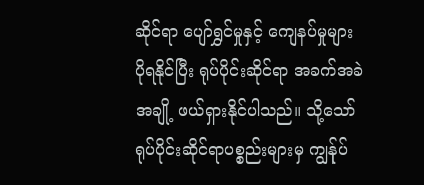ဆိုင်ရာ ပျော်ရွှင်မှုနှင့် ကျေနပ်မှုများ ပိုရနိုင်ပြီး ရုပ်ပိုင်းဆိုင်ရာ အခက်အခဲအချို့ ဖယ်ရှားနိုင်ပါသည်။ သို့သော် ရုပ်ပိုင်းဆိုင်ရာပစ္စည်းများမှ ကျွန်ုပ်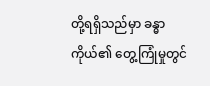တို့ရရှိသည်မှာ ခန္ဓာကိုယ်၏ တွေ့ကြုံမှုတွင်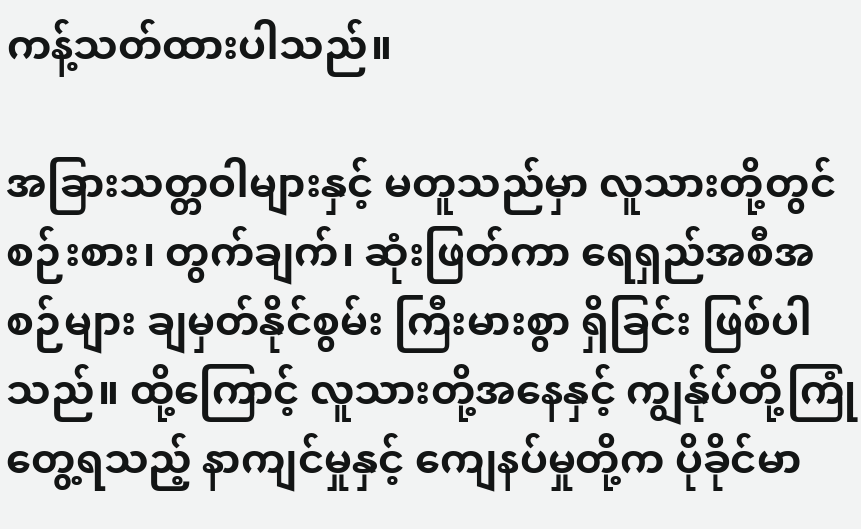ကန့်သတ်ထားပါသည်။

အခြားသတ္တဝါများနှင့် မတူသည်မှာ လူသားတို့တွင် စဉ်းစား၊ တွက်ချက်၊ ဆုံးဖြတ်ကာ ရေရှည်အစီအစဉ်များ ချမှတ်နိုင်စွမ်း ကြီးမားစွာ ရှိခြင်း ဖြစ်ပါသည်။ ထို့ကြောင့် လူသားတို့အနေနှင့် ကျွန်ုပ်တို့ကြုံတွေ့ရသည့် နာကျင်မှုနှင့် ကျေနပ်မှုတို့က ပိုခိုင်မာ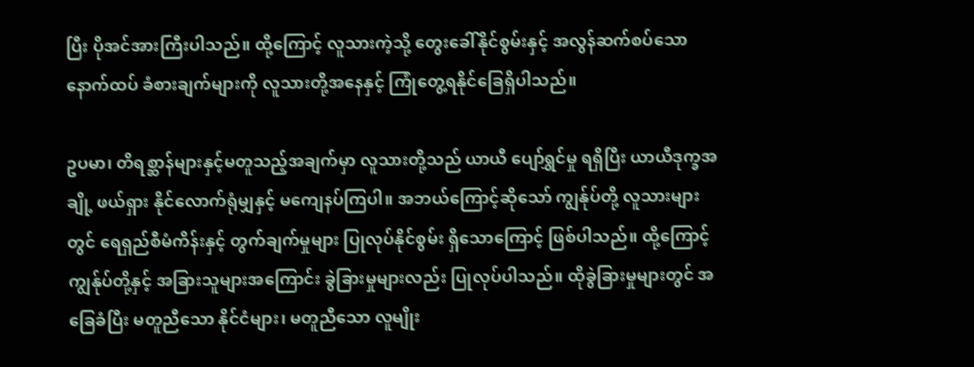ပြီး ပိုအင်အားကြီးပါသည်။ ထို့ကြောင့် လူသားကဲ့သို့ တွေးခေါ်နိုင်စွမ်းနှင့် အလွန်ဆက်စပ်သော နောက်ထပ် ခံစားချက်များကို လူသားတို့အနေနှင့် ကြုံတွေ့ရနိုင်ခြေရှိပါသည်။

ဥပမာ၊ တိရစ္ဆာန်များနှင့်မတူသည့်အချက်မှာ လူသားတို့သည် ယာယီ ပျော်ရွှင်မှု ရရှိပြီး ယာယီဒုက္ခအချို့ ဖယ်ရှား နိုင်လောက်ရုံမျှနှင့် မကျေနပ်ကြပါ။ အဘယ်ကြောင့်ဆိုသော် ကျွန်ုပ်တို့ လူသားများတွင် ရေရှည်စီမံကိန်းနှင့် တွက်ချက်မှုများ ပြုလုပ်နိုင်စွမ်း ရှိသောကြောင့် ဖြစ်ပါသည်။ ထို့ကြောင့် ကျွန်ုပ်တို့နှင့် အခြားသူများအကြောင်း ခွဲခြားမှုများလည်း ပြုလုပ်ပါသည်။ ထိုခွဲခြားမှုများတွင် အခြေခံပြီး မတူညီသော နိုင်ငံများ၊ မတူညီသော လူမျိုး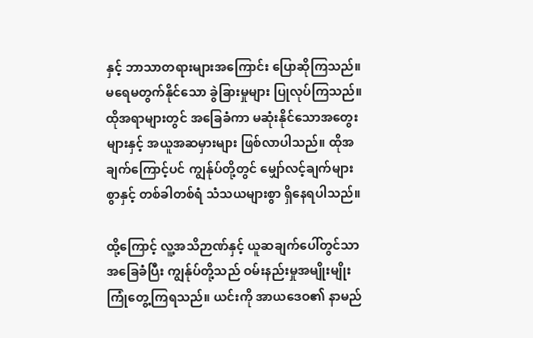နှင့် ဘာသာတရားများအကြောင်း ပြောဆိုကြသည်။ မရေမတွက်နိုင်သော ခွဲခြားမှုများ ပြုလုပ်ကြသည်။ ထိုအရာများတွင် အခြေခံကာ မဆုံးနိုင်သောအတွေးများနှင့် အယူအဆမှားများ ဖြစ်လာပါသည်။ ထိုအချက်ကြောင့်ပင် ကျွန်ုပ်တို့တွင် မျှော်လင့်ချက်များစွာနှင့် တစ်ခါတစ်ရံ သံသယများစွာ ရှိနေရပါသည်။

ထို့ကြောင့် လူ့အသိဉာဏ်နှင့် ယူဆချက်ပေါ်တွင်သာ အခြေခံပြီး ကျွန်ုပ်တို့သည် ဝမ်းနည်းမှုအမျိုးမျိုး ကြုံတွေ့ကြရသည်။ ယင်းကို အာယဒေဝ၏ နာမည်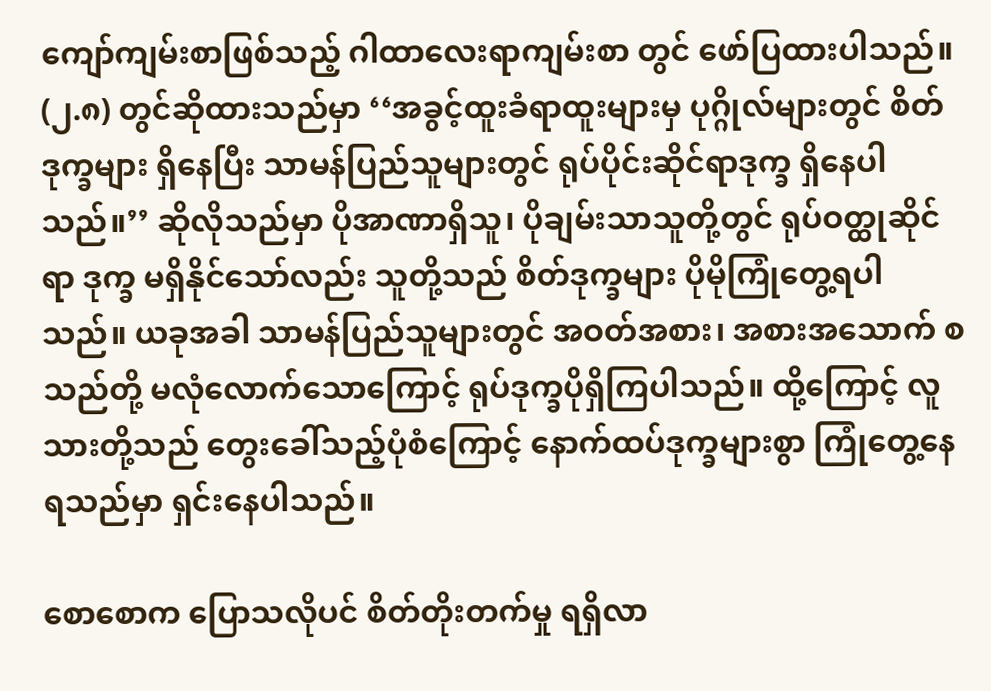ကျော်ကျမ်းစာဖြစ်သည့် ဂါထာလေးရာကျမ်းစာ တွင် ဖော်ပြထားပါသည်။ (၂.၈) တွင်ဆိုထားသည်မှာ ‘‘အခွင့်ထူးခံရာထူးများမှ ပုဂ္ဂိုလ်များတွင် စိတ်ဒုက္ခများ ရှိနေပြီး သာမန်ပြည်သူများတွင် ရုပ်ပိုင်းဆိုင်ရာဒုက္ခ ရှိနေပါသည်။’’ ဆိုလိုသည်မှာ ပိုအာဏာရှိသူ၊ ပိုချမ်းသာသူတို့တွင် ရုပ်ဝတ္ထုဆိုင်ရာ ဒုက္ခ မရှိနိုင်သော်လည်း သူတို့သည် စိတ်ဒုက္ခများ ပိုမိုကြုံတွေ့ရပါသည်။ ယခုအခါ သာမန်ပြည်သူများတွင် အဝတ်အစား၊ အစားအသောက် စသည်တို့ မလုံလောက်သောကြောင့် ရုပ်ဒုက္ခပိုရှိကြပါသည်။ ထို့ကြောင့် လူသားတို့သည် တွေးခေါ်သည့်ပုံစံကြောင့် နောက်ထပ်ဒုက္ခများစွာ ကြုံတွေ့နေရသည်မှာ ရှင်းနေပါသည်။

စောစောက ပြောသလိုပင် စိတ်တိုးတက်မှု ရရှိလာ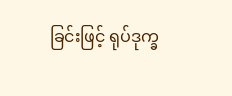ခြင်းဖြင့် ရုပ်ဒုက္ခ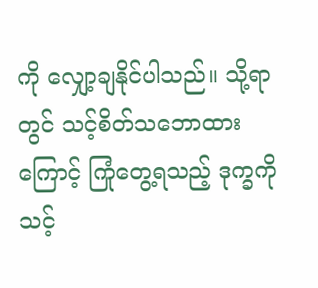ကို လျှော့ချနိုင်ပါသည်။ သို့ရာတွင် သင့်စိတ်သဘောထားကြောင့် ကြုံတွေ့ရသည့် ဒုက္ခကို သင့်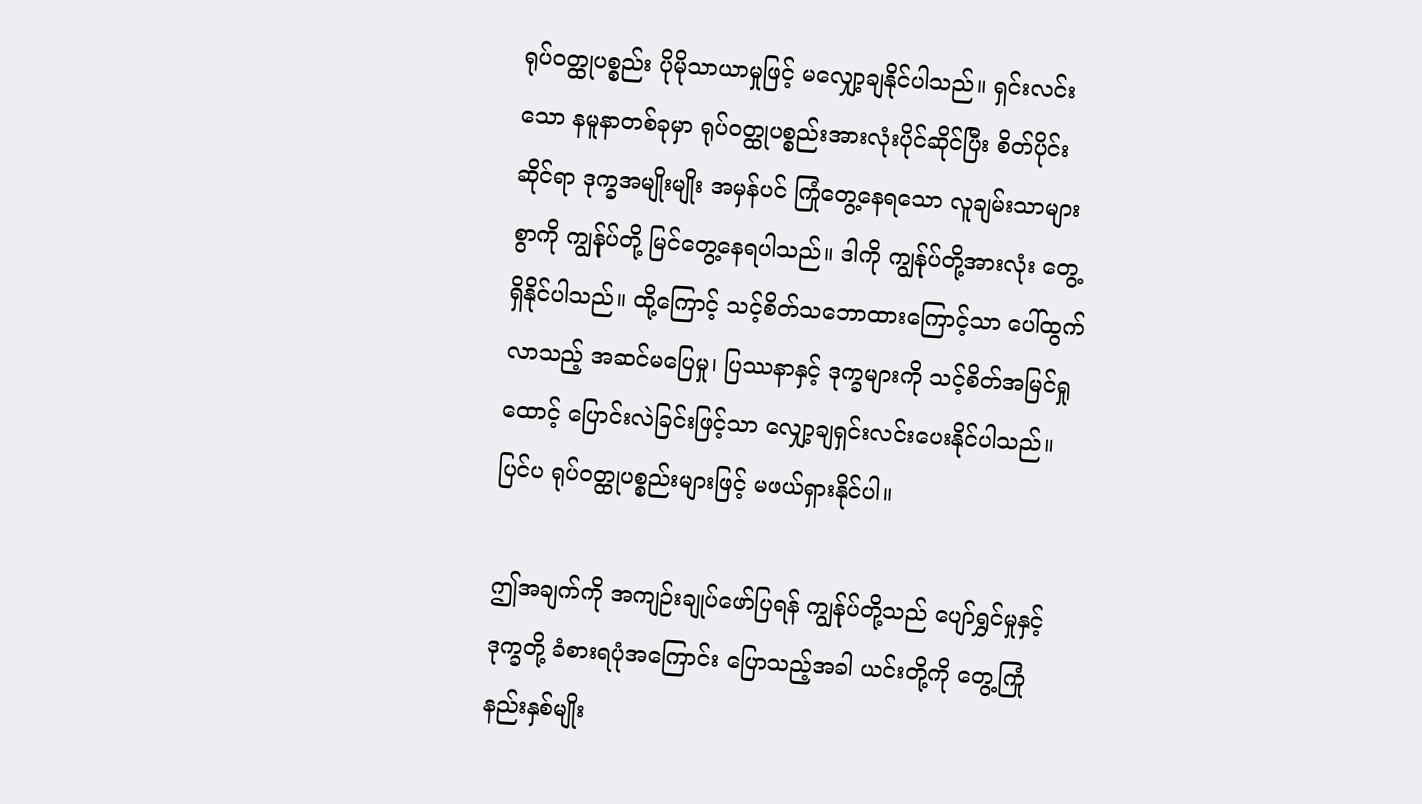ရုပ်ဝတ္ထုပစ္စည်း ပိုမိုသာယာမှုဖြင့် မလျှော့ချနိုင်ပါသည်။ ရှင်းလင်းသော နမူနာတစ်ခုမှာ ရုပ်ဝတ္ထုပစ္စည်းအားလုံးပိုင်ဆိုင်ပြီး စိတ်ပိုင်းဆိုင်ရာ ဒုက္ခအမျိုးမျိုး အမှန်ပင် ကြုံတွေ့နေရသော လူချမ်းသာများစွာကို ကျွန်ုပ်တို့ မြင်တွေ့နေရပါသည်။ ဒါကို ကျွန်ုပ်တို့အားလုံး တွေ့ရှိနိုင်ပါသည်။ ထို့ကြောင့် သင့်စိတ်သဘောထားကြောင့်သာ ပေါ်ထွက်လာသည့် အဆင်မပြေမှု၊ ပြဿနာနှင့် ဒုက္ခများကို သင့်စိတ်အမြင်ရှုထောင့် ပြောင်းလဲခြင်းဖြင့်သာ လျှော့ချရှင်းလင်းပေးနိုင်ပါသည်။ ပြင်ပ ရုပ်ဝတ္ထုပစ္စည်းများဖြင့် မဖယ်ရှားနိုင်ပါ။

ဤအချက်ကို အကျဉ်းချုပ်ဖော်ပြရန် ကျွန်ုပ်တို့သည် ပျော်ရွှင်မှုနှင့် ဒုက္ခတို့ ခံစားရပုံအကြောင်း ပြောသည့်အခါ ယင်းတို့ကို တွေ့ကြုံနည်းနှစ်မျိုး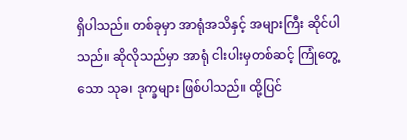ရှိပါသည်။ တစ်ခုမှာ အာရုံအသိနှင့် အများကြီး ဆိုင်ပါသည်။ ဆိုလိုသည်မှာ အာရုံ ငါးပါးမှတစ်ဆင့် ကြုံတွေ့သော သုခ၊ ဒုက္ခများ ဖြစ်ပါသည်။ ထို့ပြင်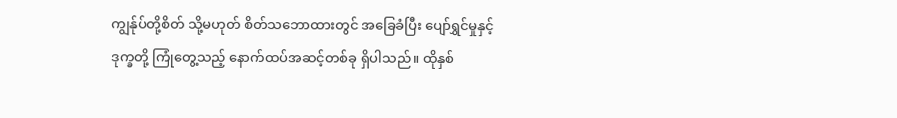ကျွန်ုပ်တို့စိတ် သို့မဟုတ် စိတ်သဘောထားတွင် အခြေခံပြီး ပျော်ရွှင်မှုနှင့် ဒုက္ခတို့ ကြုံတွေ့သည့် နောက်ထပ်အဆင့်တစ်ခု ရှိပါသည်။ ထိုနှစ်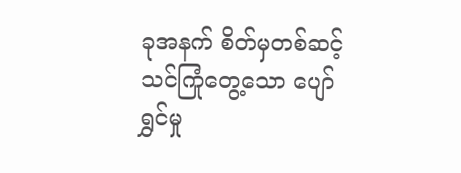ခုအနက် စိတ်မှတစ်ဆင့် သင်ကြုံတွေ့သော ပျော်ရွှင်မှု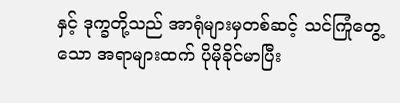နှင့် ဒုက္ခတို့သည် အာရုံများမှတစ်ဆင့် သင်ကြုံတွေ့သော အရာများထက် ပိုမိုခိုင်မာပြီး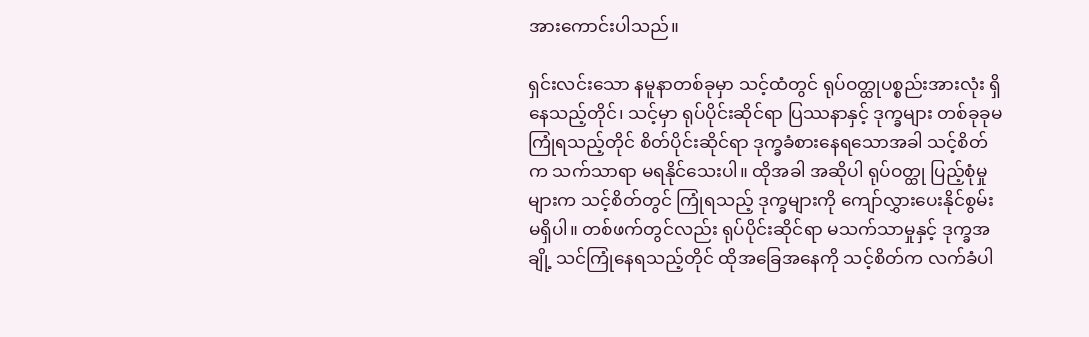အားကောင်းပါသည်။

ရှင်းလင်းသော နမူနာတစ်ခုမှာ သင့်ထံတွင် ရုပ်ဝတ္ထုပစ္စည်းအားလုံး ရှိနေသည့်တိုင်၊ သင့်မှာ ရုပ်ပိုင်းဆိုင်ရာ ပြဿနာနှင့် ဒုက္ခများ တစ်ခုခုမကြုံရသည့်တိုင် စိတ်ပိုင်းဆိုင်ရာ ဒုက္ခခံစားနေရသောအခါ သင့်စိတ်က သက်သာရာ မရနိုင်သေးပါ။ ထိုအခါ အဆိုပါ ရုပ်ဝတ္ထု ပြည့်စုံမှုများက သင့်စိတ်တွင် ကြုံရသည့် ဒုက္ခများကို ကျော်လွှားပေးနိုင်စွမ်း မရှိပါ။ တစ်ဖက်တွင်လည်း ရုပ်ပိုင်းဆိုင်ရာ မသက်သာမှုနှင့် ဒုက္ခအချို့ သင်ကြုံနေရသည့်တိုင် ထိုအခြေအနေကို သင့်စိတ်က လက်ခံပါ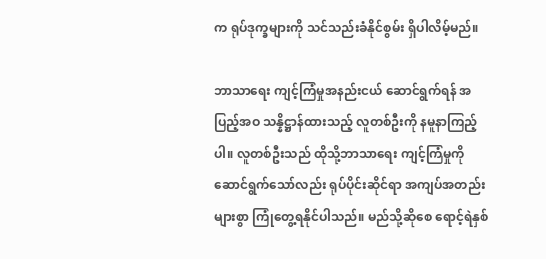က ရုပ်ဒုက္ခများကို သင်သည်းခံနိုင်စွမ်း ရှိပါလိမ့်မည်။

ဘာသာရေး ကျင့်ကြံမှုအနည်းငယ် ဆောင်ရွက်ရန် အပြည့်အဝ သန္နိဋ္ဌာန်ထားသည့် လူတစ်ဦးကို နမူနာကြည့်ပါ။ လူတစ်ဦးသည် ထိုသို့ဘာသာရေး ကျင့်ကြံမှုကို ဆောင်ရွက်သော်လည်း ရုပ်ပိုင်းဆိုင်ရာ အကျပ်အတည်းများစွာ ကြုံတွေ့ရနိုင်ပါသည်။ မည်သို့ဆိုစေ ရောင့်ရဲနှစ်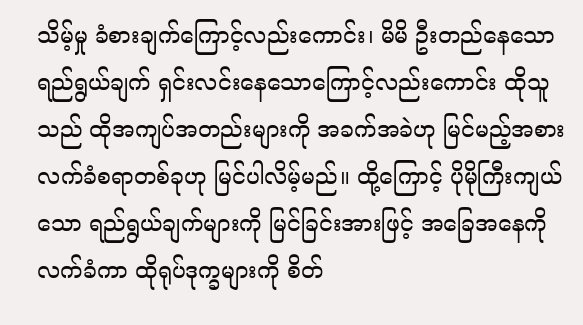သိမ့်မှု ခံစားချက်ကြောင့်လည်းကောင်း၊ မိမိ ဦးတည်နေသော ရည်ရွယ်ချက် ရှင်းလင်းနေသောကြောင့်လည်းကောင်း ထိုသူသည် ထိုအကျပ်အတည်းများကို အခက်အခဲဟု မြင်မည့်အစား လက်ခံစရာတစ်ခုဟု မြင်ပါလိမ့်မည်။ ထို့ကြောင့် ပိုမိုကြီးကျယ်သော ရည်ရွယ်ချက်များကို မြင်ခြင်းအားဖြင့် အခြေအနေကို လက်ခံကာ ထိုရုပ်ဒုက္ခများကို စိတ်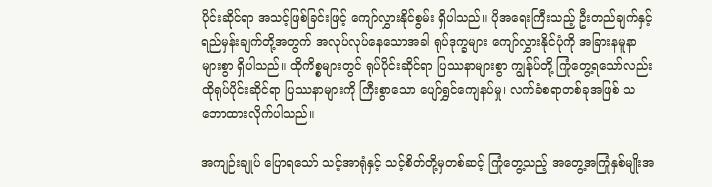ပိုင်းဆိုင်ရာ အသင့်ဖြစ်ခြင်းဖြင့် ကျော်လွှားနိုင်စွမ်း ရှိပါသည်။ ပိုအရေးကြီးသည့် ဦးတည်ချက်နှင့် ရည်မှန်းချက်တို့အတွက် အလုပ်လုပ်နေသောအခါ ရုပ်ဒုက္ခများ ကျော်လွှားနိုင်ပုံကို အခြားနမူနာများစွာ ရှိပါသည်။ ထိုကိစ္စများတွင် ရုပ်ပိုင်းဆိုင်ရာ ပြဿနာများစွာ ကျွန်ုပ်တို့ ကြုံတွေ့ရသော်လည်း ထိုရုပ်ပိုင်းဆိုင်ရာ ပြဿနာများကို ကြီးစွာသော ပျော်ရွှင်ကျေနပ်မှု၊ လက်ခံစရာတစ်ခုအဖြစ် သဘောထားလိုက်ပါသည်။

အကျဉ်းချုပ် ပြောရသော် သင့်အာရုံနှင့် သင့်စိတ်တို့မှတစ်ဆင့် ကြုံတွေ့သည့် အတွေ့အကြုံနှစ်မျိုးအ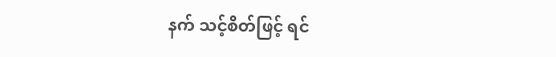နက် သင့်စိတ်ဖြင့် ရင်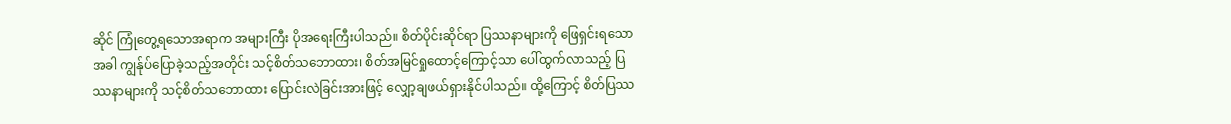ဆိုင် ကြုံတွေ့ရသောအရာက အများကြီး ပိုအရေးကြီးပါသည်။ စိတ်ပိုင်းဆိုင်ရာ ပြဿနာများကို ဖြေရှင်းရသောအခါ ကျွန်ုပ်ပြောခဲ့သည့်အတိုင်း သင့်စိတ်သဘောထား၊ စိတ်အမြင်ရှုထောင့်ကြောင့်သာ ပေါ်ထွက်လာသည့် ပြဿနာများကို သင့်စိတ်သဘောထား ပြောင်းလဲခြင်းအားဖြင့် လျှော့ချဖယ်ရှားနိုင်ပါသည်။ ထို့ကြောင့် စိတ်ပြဿ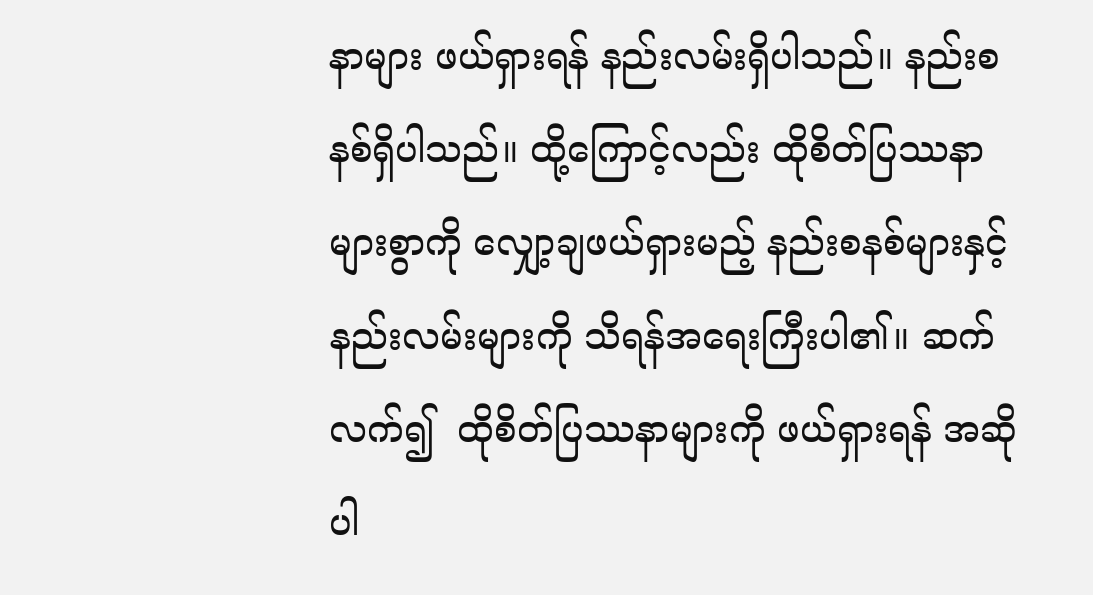နာများ ဖယ်ရှားရန် နည်းလမ်းရှိပါသည်။ နည်းစနစ်ရှိပါသည်။ ထို့ကြောင့်လည်း ထိုစိတ်ပြဿနာများစွာကို လျှော့ချဖယ်ရှားမည့် နည်းစနစ်များနှင့် နည်းလမ်းများကို သိရန်အရေးကြီးပါ၏။ ဆက်လက်၍  ထိုစိတ်ပြဿနာများကို ဖယ်ရှားရန် အဆိုပါ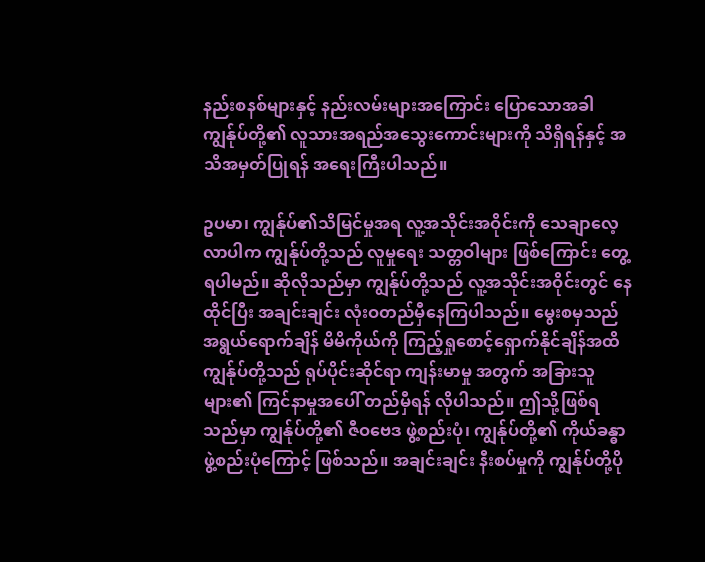နည်းစနစ်များနှင့် နည်းလမ်းများအကြောင်း ပြောသောအခါ ကျွန်ုပ်တို့၏ လူသားအရည်အသွေးကောင်းများကို သိရှိရန်နှင့် အသိအမှတ်ပြုရန် အရေးကြီးပါသည်။

ဥပမာ၊ ကျွန်ုပ်၏သိမြင်မှုအရ လူ့အသိုင်းအဝိုင်းကို သေချာလေ့လာပါက ကျွန်ုပ်တို့သည် လူမှုရေး သတ္တဝါများ ဖြစ်ကြောင်း တွေ့ရပါမည်။ ဆိုလိုသည်မှာ ကျွန်ုပ်တို့သည် လူ့အသိုင်းအဝိုင်းတွင် နေထိုင်ပြီး အချင်းချင်း လုံးဝတည်မှီနေကြပါသည်။ မွေးစမှသည် အရွယ်ရောက်ချိန် မိမိကိုယ်ကို ကြည့်ရှုစောင့်ရှောက်နိုင်ချိန်အထိ ကျွန်ုပ်တို့သည် ရုပ်ပိုင်းဆိုင်ရာ ကျန်းမာမှု အတွက် အခြားသူများ၏ ကြင်နာမှုအပေါ် တည်မှီရန် လိုပါသည်။ ဤသို့ဖြစ်ရသည်မှာ ကျွန်ုပ်တို့၏ ဇီဝဗေဒ ဖွဲ့စည်းပုံ၊ ကျွန်ုပ်တို့၏ ကိုယ်ခန္ဓာ ဖွဲ့စည်းပုံကြောင့် ဖြစ်သည်။ အချင်းချင်း နီးစပ်မှုကို ကျွန်ုပ်တို့ပို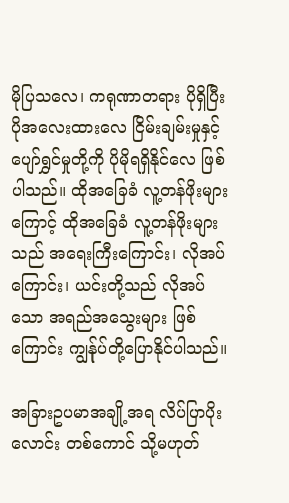မိုပြသလေ၊ ကရုဏာတရား ပိုရှိပြီး ပိုအလေးထားလေ ငြိမ်းချမ်းမှုနှင့် ပျော်ရွှင်မှုတို့ကို ပိုမိုရရှိနိုင်လေ ဖြစ်ပါသည်။ ထိုအခြေခံ လူ့တန်ဖိုးများကြောင့် ထိုအခြေခံ လူ့တန်ဖိုးများသည် အရေးကြီးကြောင်း၊ လိုအပ်ကြောင်း၊ ယင်းတို့သည် လိုအပ်သော အရည်အသွေးများ ဖြစ်ကြောင်း ကျွန်ုပ်တို့ပြောနိုင်ပါသည်။

အခြားဥပမာအချို့အရ လိပ်ပြာပိုးလောင်း တစ်ကောင် သို့မဟုတ်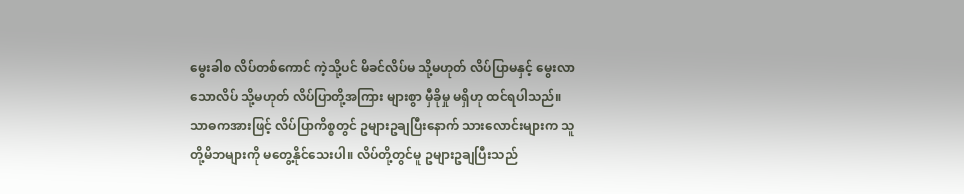မွေးခါစ လိပ်တစ်ကောင် ကဲ့သို့ပင် မိခင်လိပ်မ သို့မဟုတ် လိပ်ပြာမနှင့် မွေးလာသောလိပ် သို့မဟုတ် လိပ်ပြာတို့အကြား များစွာ မှီခိုမှု မရှိဟု ထင်ရပါသည်။ သာဓကအားဖြင့် လိပ်ပြာကိစ္စတွင် ဥများဥချပြီးနောက် သားလောင်းများက သူတို့မိဘများကို မတွေ့နိုင်သေးပါ။ လိပ်တို့တွင်မူ ဥများဥချပြီးသည်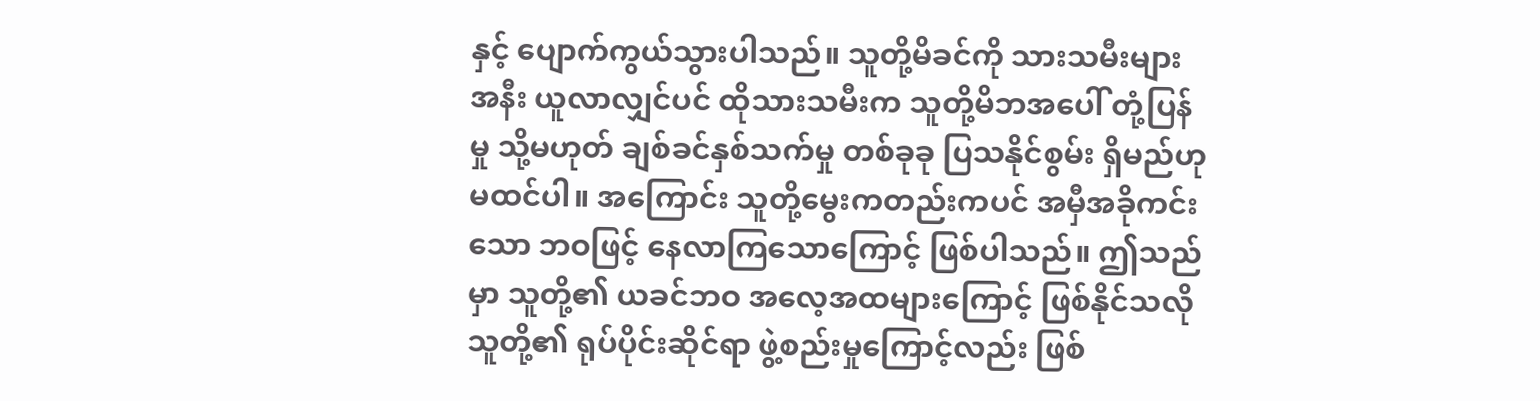နှင့် ပျောက်ကွယ်သွားပါသည်။ သူတို့မိခင်ကို သားသမီးများအနီး ယူလာလျှင်ပင် ထိုသားသမီးက သူတို့မိဘအပေါ် တုံ့ပြန်မှု သို့မဟုတ် ချစ်ခင်နှစ်သက်မှု တစ်ခုခု ပြသနိုင်စွမ်း ရှိမည်ဟု မထင်ပါ။ အကြောင်း သူတို့မွေးကတည်းကပင် အမှီအခိုကင်းသော ဘဝဖြင့် နေလာကြသောကြောင့် ဖြစ်ပါသည်။ ဤသည်မှာ သူတို့၏ ယခင်ဘဝ အလေ့အထများကြောင့် ဖြစ်နိုင်သလို သူတို့၏ ရုပ်ပိုင်းဆိုင်ရာ ဖွဲ့စည်းမှုကြောင့်လည်း ဖြစ်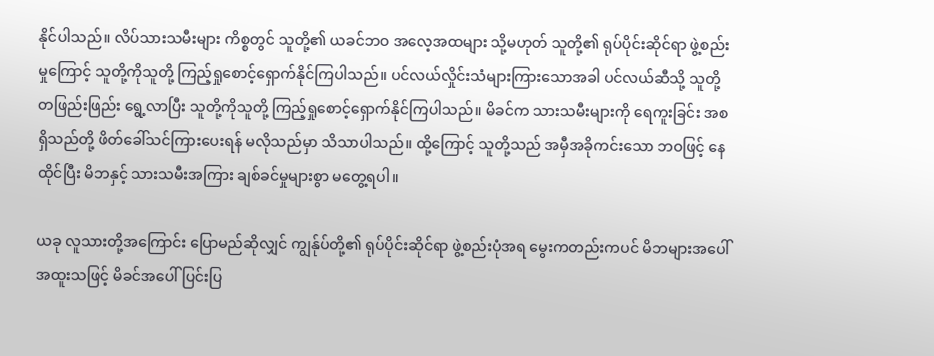နိုင်ပါသည်။ လိပ်သားသမီးများ ကိစ္စတွင် သူတို့၏ ယခင်ဘဝ အလေ့အထများ သို့မဟုတ် သူတို့၏ ရုပ်ပိုင်းဆိုင်ရာ ဖွဲ့စည်းမှုကြောင့် သူတို့ကိုသူတို့ ကြည့်ရှုစောင့်ရှောက်နိုင်ကြပါသည်။ ပင်လယ်လှိုင်းသံများကြားသောအခါ ပင်လယ်ဆီသို့ သူတို့တဖြည်းဖြည်း ရွေ့လာပြီး သူတို့ကိုသူတို့ ကြည့်ရှုစောင့်ရှောက်နိုင်ကြပါသည်။ မိခင်က သားသမီးများကို ရေကူးခြင်း အစရှိသည်တို့ ဖိတ်ခေါ်သင်ကြားပေးရန် မလိုသည်မှာ သိသာပါသည်။ ထို့ကြောင့် သူတို့သည် အမှီအခိုကင်းသော ဘဝဖြင့် နေထိုင်ပြီး မိဘနှင့် သားသမီးအကြား ချစ်ခင်မှုများစွာ မတွေ့ရပါ။

ယခု လူသားတို့အကြောင်း ပြောမည်ဆိုလျှင် ကျွန်ုပ်တို့၏ ရုပ်ပိုင်းဆိုင်ရာ ဖွဲ့စည်းပုံအရ မွေးကတည်းကပင် မိဘများအပေါ် အထူးသဖြင့် မိခင်အပေါ် ပြင်းပြ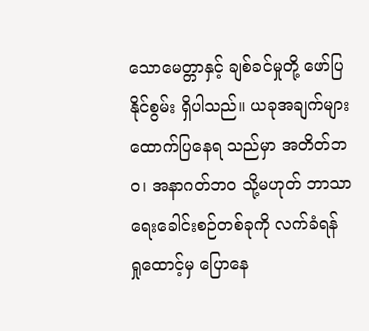သောမေတ္တာနှင့် ချစ်ခင်မှုတို့ ဖော်ပြနိုင်စွမ်း ရှိပါသည်။ ယခုအချက်များ ထောက်ပြနေရ သည်မှာ အတိတ်ဘဝ၊ အနာဂတ်ဘဝ သို့မဟုတ် ဘာသာရေးခေါင်းစဉ်တစ်ခုကို လက်ခံရန် ရှုထောင့်မှ ပြောနေ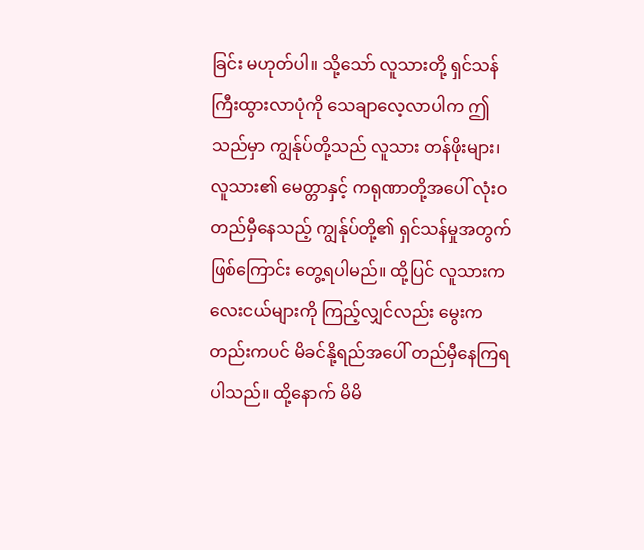ခြင်း မဟုတ်ပါ။ သို့သော် လူသားတို့ ရှင်သန်ကြီးထွားလာပုံကို သေချာလေ့လာပါက ဤသည်မှာ ကျွန်ုပ်တို့သည် လူသား တန်ဖိုးများ၊ လူသား၏ မေတ္တာနှင့် ကရုဏာတို့အပေါ် လုံးဝတည်မှီနေသည့် ကျွန်ုပ်တို့၏ ရှင်သန်မှုအတွက် ဖြစ်ကြောင်း တွေ့ရပါမည်။ ထို့ပြင် လူသားကလေးငယ်များကို ကြည့်လျှင်လည်း မွေးကတည်းကပင် မိခင်နို့ရည်အပေါ် တည်မှီနေကြရ ပါသည်။ ထို့နောက် မိမိ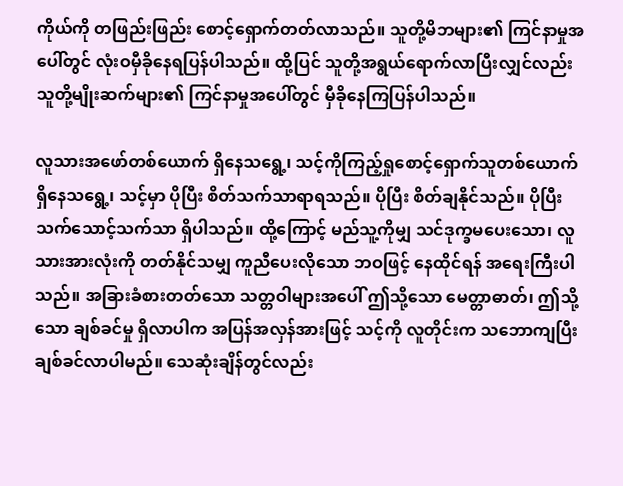ကိုယ်ကို တဖြည်းဖြည်း စောင့်ရှောက်တတ်လာသည်။ သူတို့မိဘများ၏ ကြင်နာမှုအပေါ်တွင် လုံးဝမှီခိုနေရပြန်ပါသည်။ ထို့ပြင် သူတို့အရွယ်ရောက်လာပြီးလျှင်လည်း သူတို့မျိုးဆက်များ၏ ကြင်နာမှုအပေါ်တွင် မှီခိုနေကြပြန်ပါသည်။

လူသားအဖော်တစ်ယောက် ရှိနေသရွေ့၊ သင့်ကိုကြည့်ရှုစောင့်ရှောက်သူတစ်ယောက် ရှိနေသရွေ့၊ သင့်မှာ ပိုပြီး စိတ်သက်သာရာရသည်။ ပိုပြီး စိတ်ချနိုင်သည်။ ပိုပြီး သက်သောင့်သက်သာ ရှိပါသည်။ ထို့ကြောင့် မည်သူ့ကိုမျှ သင်ဒုက္ခမပေးသော၊ လူသားအားလုံးကို တတ်နိုင်သမျှ ကူညီပေးလိုသော ဘဝဖြင့် နေထိုင်ရန် အရေးကြီးပါသည်။ အခြားခံစားတတ်သော သတ္တဝါများအပေါ် ဤသို့သော မေတ္တာဓာတ်၊ ဤသို့သော ချစ်ခင်မှု ရှိလာပါက အပြန်အလှန်အားဖြင့် သင့်ကို လူတိုင်းက သဘောကျပြီး ချစ်ခင်လာပါမည်။ သေဆုံးချိန်တွင်လည်း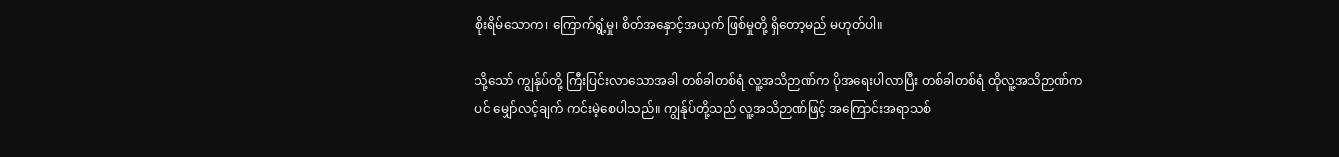စိုးရိမ်သောက၊ ကြောက်ရွံ့မှု၊ စိတ်အနှောင့်အယှက် ဖြစ်မှုတို့ ရှိတော့မည် မဟုတ်ပါ။

သို့သော် ကျွန်ုပ်တို့ ကြီးပြင်းလာသောအခါ တစ်ခါတစ်ရံ လူ့အသိဉာဏ်က ပိုအရေးပါလာပြီး တစ်ခါတစ်ရံ ထိုလူ့အသိဉာဏ်ကပင် မျှော်လင့်ချက် ကင်းမဲ့စေပါသည်။ ကျွန်ုပ်တို့သည် လူ့အသိဉာဏ်ဖြင့် အကြောင်းအရာသစ်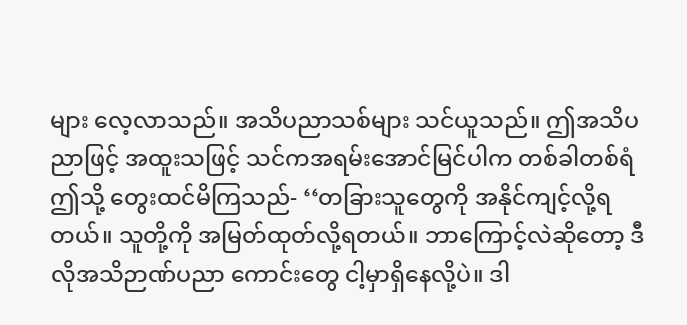များ လေ့လာသည်။ အသိပညာသစ်များ သင်ယူသည်။ ဤအသိပညာဖြင့် အထူးသဖြင့် သင်ကအရမ်းအောင်မြင်ပါက တစ်ခါတစ်ရံ ဤသို့ တွေးထင်မိကြသည်- ‘‘တခြားသူတွေကို အနိုင်ကျင့်လို့ရတယ်။ သူတို့ကို အမြတ်ထုတ်လို့ရတယ်။ ဘာကြောင့်လဲဆိုတော့ ဒီလိုအသိဉာဏ်ပညာ ကောင်းတွေ ငါ့မှာရှိနေလို့ပဲ။ ဒါ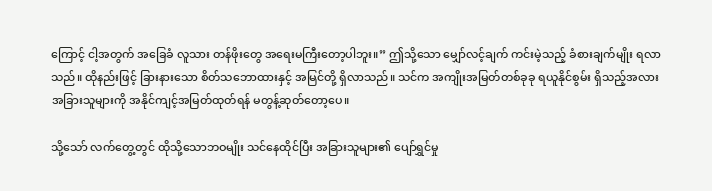ကြောင့် ငါ့အတွက် အခြေခံ လူသား တန်ဖိုးတွေ အရေးမကြီးတော့ပါဘူး။’’ ဤသို့သော မျှော်လင့်ချက် ကင်းမဲ့သည့် ခံစားချက်မျိုး ရလာသည်။ ထိုနည်းဖြင့် ခြားနားသော စိတ်သဘောထားနှင့် အမြင်တို့ ရှိလာသည်။ သင်က အကျိုးအမြတ်တစ်ခုခု ရယူနိုင်စွမ်း ရှိသည့်အလား အခြားသူများကို အနိုင်ကျင့်အမြတ်ထုတ်ရန် မတွန့်ဆုတ်တော့ပေ။

သို့သော် လက်တွေ့တွင် ထိုသို့သောဘဝမျိုး သင်နေထိုင်ပြီး အခြားသူများ၏ ပျော်ရွှင်မှု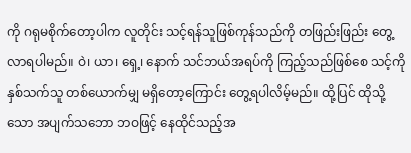ကို ဂရုမစိုက်တော့ပါက လူတိုင်း သင့်ရန်သူဖြစ်ကုန်သည်ကို တဖြည်းဖြည်း တွေ့လာရပါမည်။ ဝဲ၊ ယာ၊ ရှေ့၊ နောက် သင်ဘယ်အရပ်ကို ကြည့်သည်ဖြစ်စေ သင့်ကိုနှစ်သက်သူ တစ်ယောက်မျှ မရှိတော့ကြောင်း တွေ့ရပါလိမ့်မည်။ ထို့ပြင် ထိုသို့သော အပျက်သဘော ဘဝဖြင့် နေထိုင်သည့်အ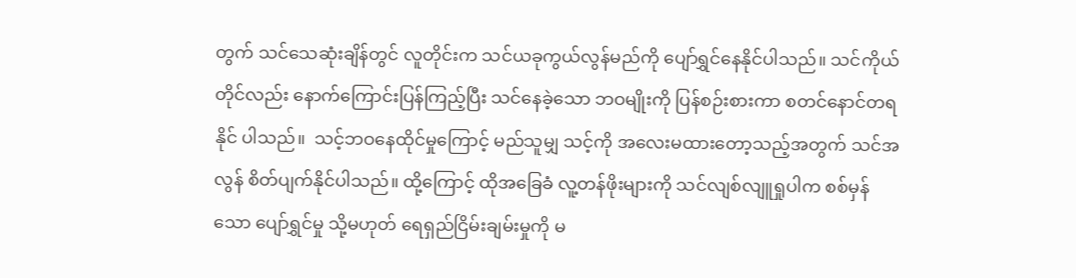တွက် သင်သေဆုံးချိန်တွင် လူတိုင်းက သင်ယခုကွယ်လွန်မည်ကို ပျော်ရွှင်နေနိုင်ပါသည်။ သင်ကိုယ်တိုင်လည်း နောက်ကြောင်းပြန်ကြည့်ပြီး သင်နေခဲ့သော ဘဝမျိုးကို ပြန်စဉ်းစားကာ စတင်နောင်တရနိုင် ပါသည်။  သင့်ဘဝနေထိုင်မှုကြောင့် မည်သူမျှ သင့်ကို အလေးမထားတော့သည့်အတွက် သင်အလွန် စိတ်ပျက်နိုင်ပါသည်။ ထို့ကြောင့် ထိုအခြေခံ လူ့တန်ဖိုးများကို သင်လျစ်လျူရှုပါက စစ်မှန်သော ပျော်ရွှင်မှု သို့မဟုတ် ရေရှည်ငြိမ်းချမ်းမှုကို မ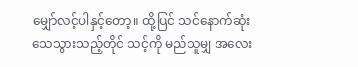မျှော်လင့်ပါနှင့်တော့။ ထို့ပြင် သင်နောက်ဆုံး သေသွားသည့်တိုင် သင့်ကို မည်သူမျှ အလေး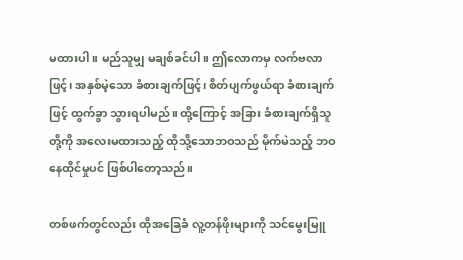မထားပါ။ မည်သူမျှ မချစ်ခင်ပါ။ ဤလောကမှ လက်ဗလာဖြင့်၊ အနှစ်မဲ့သော ခံစားချက်ဖြင့်၊ စိတ်ပျက်ဖွယ်ရာ ခံစားချက်ဖြင့် ထွက်ခွာ သွားရပါမည်။ ထို့ကြောင့် အခြား ခံစားချက်ရှိသူတို့ကို အလေးမထားသည့် ထိုသို့သောဘဝသည် မိုက်မဲသည့် ဘဝနေထိုင်မှုပင် ဖြစ်ပါတော့သည်။

တစ်ဖက်တွင်လည်း ထိုအခြေခံ လူ့တန်ဖိုးများကို သင်မွေးမြူ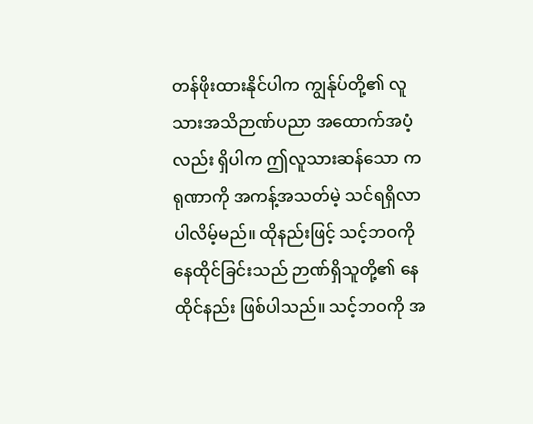တန်ဖိုးထားနိုင်ပါက ကျွန်ုပ်တို့၏ လူသားအသိဉာဏ်ပညာ အထောက်အပံ့လည်း ရှိပါက ဤလူသားဆန်သော ကရုဏာကို အကန့်အသတ်မဲ့ သင်ရရှိလာပါလိမ့်မည်။ ထိုနည်းဖြင့် သင့်ဘဝကိုနေထိုင်ခြင်းသည် ဉာဏ်ရှိသူတို့၏ နေထိုင်နည်း ဖြစ်ပါသည်။ သင့်ဘဝကို အ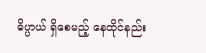ဓိပ္ပာယ် ရှိစေမည့် နေထိုင်နည်း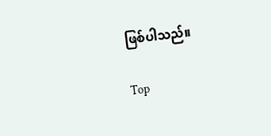ဖြစ်ပါသည်။

Top